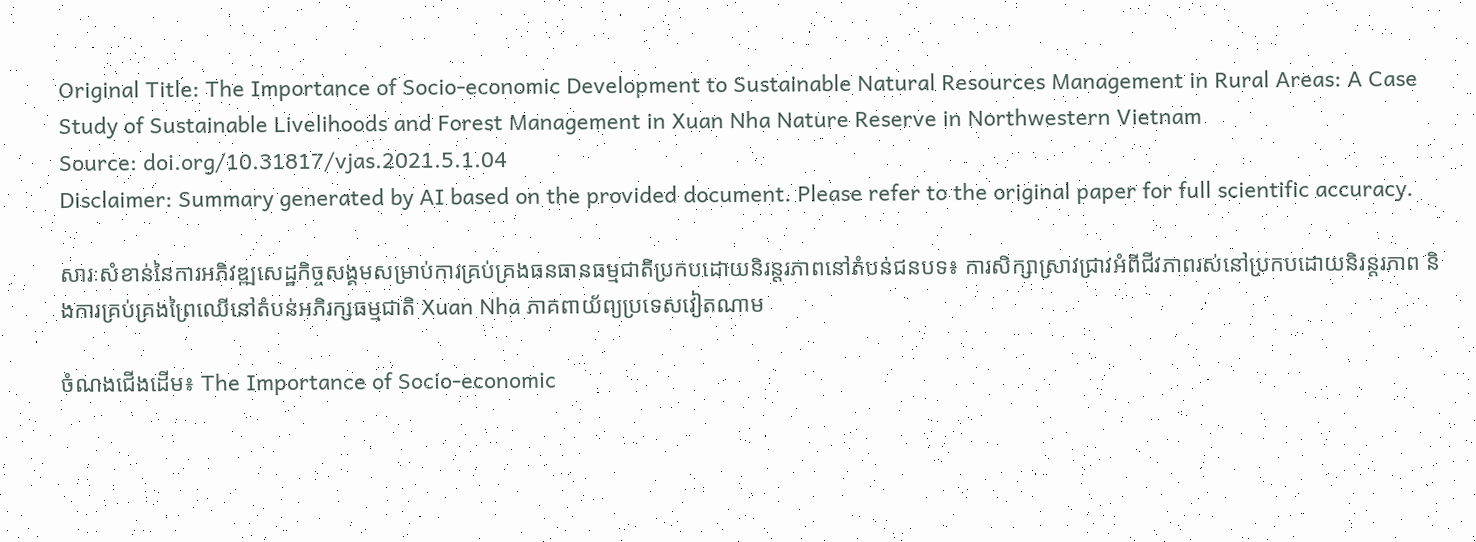Original Title: The Importance of Socio-economic Development to Sustainable Natural Resources Management in Rural Areas: A Case Study of Sustainable Livelihoods and Forest Management in Xuan Nha Nature Reserve in Northwestern Vietnam
Source: doi.org/10.31817/vjas.2021.5.1.04
Disclaimer: Summary generated by AI based on the provided document. Please refer to the original paper for full scientific accuracy.

សារៈសំខាន់នៃការអភិវឌ្ឍសេដ្ឋកិច្ចសង្គមសម្រាប់ការគ្រប់គ្រងធនធានធម្មជាតិប្រកបដោយនិរន្តរភាពនៅតំបន់ជនបទ៖ ការសិក្សាស្រាវជ្រាវអំពីជីវភាពរស់នៅប្រកបដោយនិរន្តរភាព និងការគ្រប់គ្រងព្រៃឈើនៅតំបន់អភិរក្សធម្មជាតិ Xuan Nha ភាគពាយ័ព្យប្រទេសវៀតណាម

ចំណងជើងដើម៖ The Importance of Socio-economic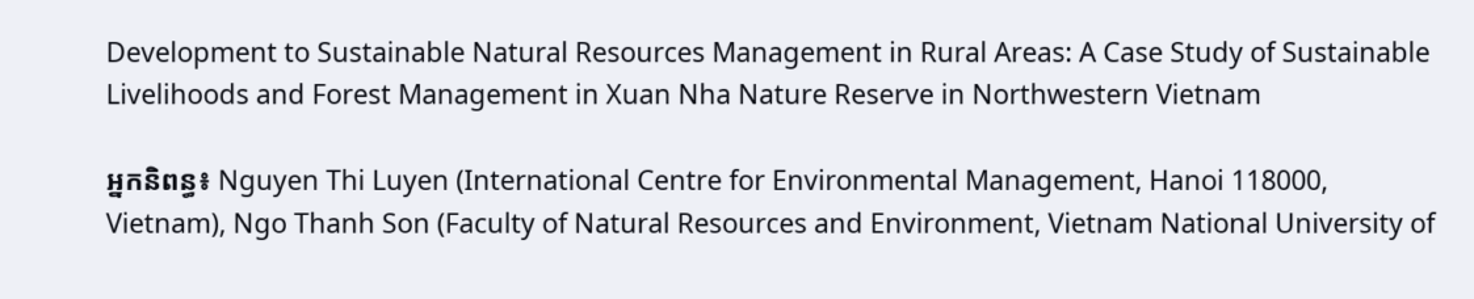Development to Sustainable Natural Resources Management in Rural Areas: A Case Study of Sustainable Livelihoods and Forest Management in Xuan Nha Nature Reserve in Northwestern Vietnam

អ្នកនិពន្ធ៖ Nguyen Thi Luyen (International Centre for Environmental Management, Hanoi 118000, Vietnam), Ngo Thanh Son (Faculty of Natural Resources and Environment, Vietnam National University of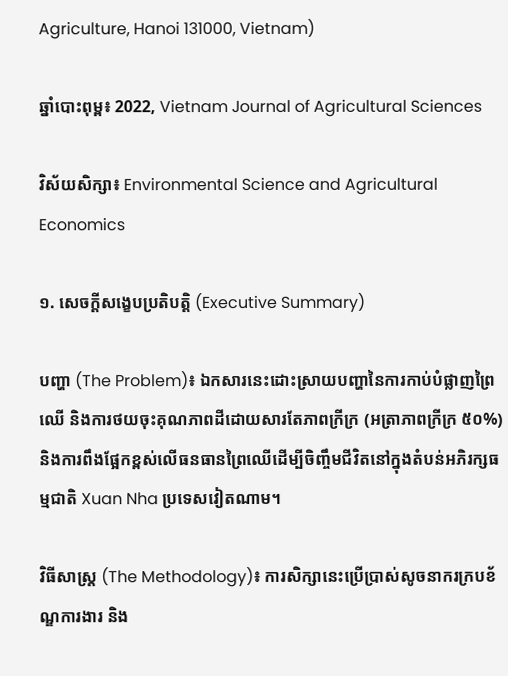Agriculture, Hanoi 131000, Vietnam)

ឆ្នាំបោះពុម្ព៖ 2022, Vietnam Journal of Agricultural Sciences

វិស័យសិក្សា៖ Environmental Science and Agricultural Economics

១. សេចក្តីសង្ខេបប្រតិបត្តិ (Executive Summary)

បញ្ហា (The Problem)៖ ឯកសារនេះដោះស្រាយបញ្ហានៃការកាប់បំផ្លាញព្រៃឈើ និងការថយចុះគុណភាពដីដោយសារតែភាពក្រីក្រ (អត្រាភាពក្រីក្រ ៥០%) និងការពឹងផ្អែកខ្ពស់លើធនធានព្រៃឈើដើម្បីចិញ្ចឹមជីវិតនៅក្នុងតំបន់អភិរក្សធម្មជាតិ Xuan Nha ប្រទេសវៀតណាម។

វិធីសាស្ត្រ (The Methodology)៖ ការសិក្សានេះប្រើប្រាស់សូចនាករក្របខ័ណ្ឌការងារ និង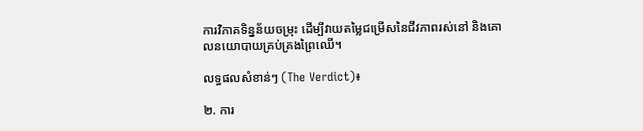ការវិភាគទិន្នន័យចម្រុះ ដើម្បីវាយតម្លៃជម្រើសនៃជីវភាពរស់នៅ និងគោលនយោបាយគ្រប់គ្រងព្រៃឈើ។

លទ្ធផលសំខាន់ៗ (The Verdict)៖

២. ការ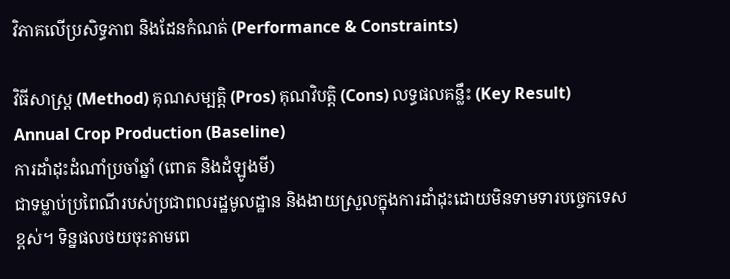វិភាគលើប្រសិទ្ធភាព និងដែនកំណត់ (Performance & Constraints)

វិធីសាស្ត្រ (Method) គុណសម្បត្តិ (Pros) គុណវិបត្តិ (Cons) លទ្ធផលគន្លឹះ (Key Result)
Annual Crop Production (Baseline)
ការដាំដុះដំណាំប្រចាំឆ្នាំ (ពោត និងដំឡូងមី)
ជាទម្លាប់ប្រពៃណីរបស់ប្រជាពលរដ្ឋមូលដ្ឋាន និងងាយស្រួលក្នុងការដាំដុះដោយមិនទាមទារបច្ចេកទេសខ្ពស់។ ទិន្នផលថយចុះតាមពេ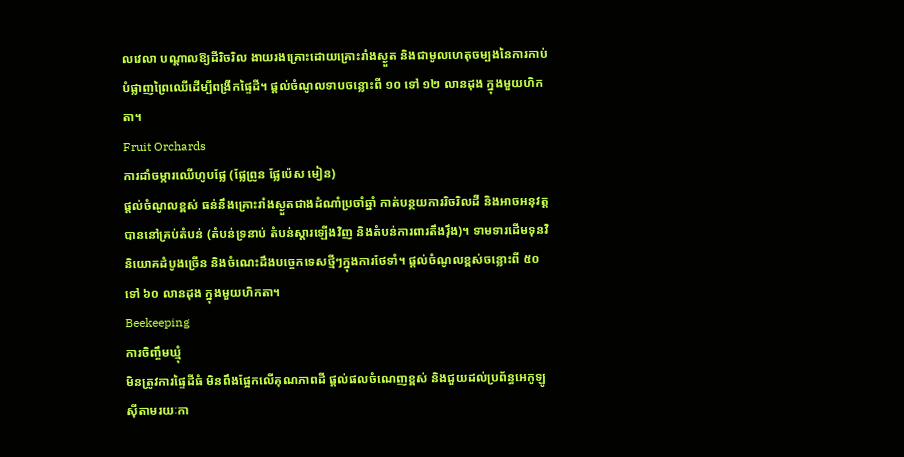លវេលា បណ្តាលឱ្យដីរិចរិល ងាយរងគ្រោះដោយគ្រោះរាំងស្ងួត និងជាមូលហេតុចម្បងនៃការកាប់បំផ្លាញព្រៃឈើដើម្បីពង្រីកផ្ទៃដី។ ផ្តល់ចំណូលទាបចន្លោះពី ១០ ទៅ ១២ លានដុង ក្នុងមួយហិកតា។
Fruit Orchards
ការដាំចម្ការឈើហូបផ្លែ (ផ្លែព្រូន ផ្លែប៉េស មៀន)
ផ្តល់ចំណូលខ្ពស់ ធន់នឹងគ្រោះរាំងស្ងួតជាងដំណាំប្រចាំឆ្នាំ កាត់បន្ថយការរិចរិលដី និងអាចអនុវត្តបាននៅគ្រប់តំបន់ (តំបន់ទ្រនាប់ តំបន់ស្តារឡើងវិញ និងតំបន់ការពារតឹងរ៉ឹង)។ ទាមទារដើមទុនវិនិយោគដំបូងច្រើន និងចំណេះដឹងបច្ចេកទេសថ្មីៗក្នុងការថែទាំ។ ផ្តល់ចំណូលខ្ពស់ចន្លោះពី ៥០ ទៅ ៦០ លានដុង ក្នុងមួយហិកតា។
Beekeeping
ការចិញ្ចឹមឃ្មុំ
មិនត្រូវការផ្ទៃដីធំ មិនពឹងផ្អែកលើគុណភាពដី ផ្តល់ផលចំណេញខ្ពស់ និងជួយដល់ប្រព័ន្ធអេកូឡូស៊ីតាមរយៈកា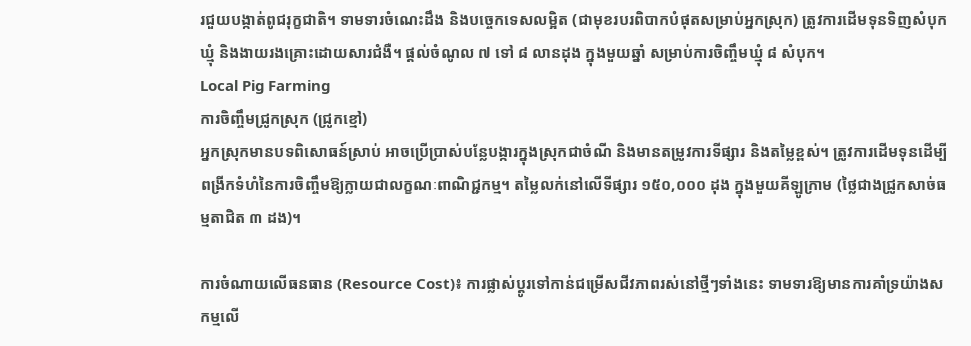រជួយបង្កាត់ពូជរុក្ខជាតិ។ ទាមទារចំណេះដឹង និងបច្ចេកទេសលម្អិត (ជាមុខរបរពិបាកបំផុតសម្រាប់អ្នកស្រុក) ត្រូវការដើមទុនទិញសំបុកឃ្មុំ និងងាយរងគ្រោះដោយសារជំងឺ។ ផ្តល់ចំណូល ៧ ទៅ ៨ លានដុង ក្នុងមួយឆ្នាំ សម្រាប់ការចិញ្ចឹមឃ្មុំ ៨ សំបុក។
Local Pig Farming
ការចិញ្ចឹមជ្រូកស្រុក (ជ្រូកខ្មៅ)
អ្នកស្រុកមានបទពិសោធន៍ស្រាប់ អាចប្រើប្រាស់បន្លែបង្ការក្នុងស្រុកជាចំណី និងមានតម្រូវការទីផ្សារ និងតម្លៃខ្ពស់។ ត្រូវការដើមទុនដើម្បីពង្រីកទំហំនៃការចិញ្ចឹមឱ្យក្លាយជាលក្ខណៈពាណិជ្ជកម្ម។ តម្លៃលក់នៅលើទីផ្សារ ១៥០,០០០ ដុង ក្នុងមួយគីឡូក្រាម (ថ្លៃជាងជ្រូកសាច់ធម្មតាជិត ៣ ដង)។

ការចំណាយលើធនធាន (Resource Cost)៖ ការផ្លាស់ប្តូរទៅកាន់ជម្រើសជីវភាពរស់នៅថ្មីៗទាំងនេះ ទាមទារឱ្យមានការគាំទ្រយ៉ាងសកម្មលើ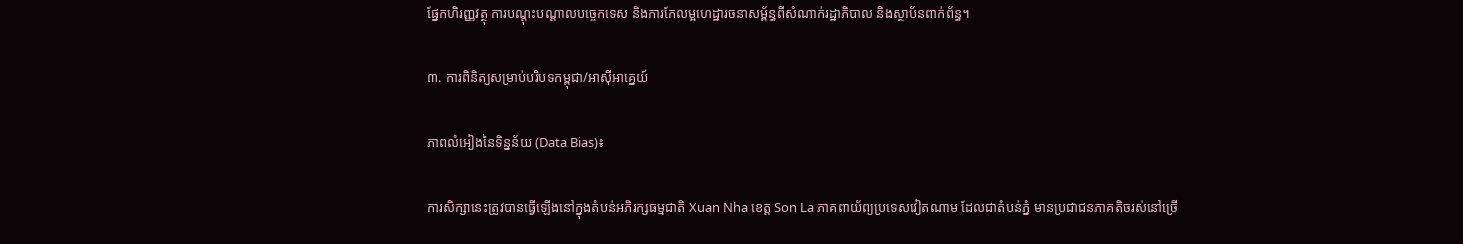ផ្នែកហិរញ្ញវត្ថុ ការបណ្តុះបណ្តាលបច្ចេកទេស និងការកែលម្អហេដ្ឋារចនាសម្ព័ន្ធពីសំណាក់រដ្ឋាភិបាល និងស្ថាប័នពាក់ព័ន្ធ។

៣. ការពិនិត្យសម្រាប់បរិបទកម្ពុជា/អាស៊ីអាគ្នេយ៍

ភាពលំអៀងនៃទិន្នន័យ (Data Bias)៖

ការសិក្សានេះត្រូវបានធ្វើឡើងនៅក្នុងតំបន់អភិរក្សធម្មជាតិ Xuan Nha ខេត្ត Son La ភាគពាយ័ព្យប្រទេសវៀតណាម ដែលជាតំបន់ភ្នំ មានប្រជាជនភាគតិចរស់នៅច្រើ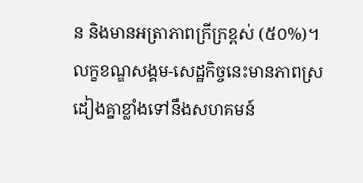ន និងមានអត្រាភាពក្រីក្រខ្ពស់ (៥០%)។ លក្ខខណ្ឌសង្គម-សេដ្ឋកិច្ចនេះមានភាពស្រដៀងគ្នាខ្លាំងទៅនឹងសហគមន៍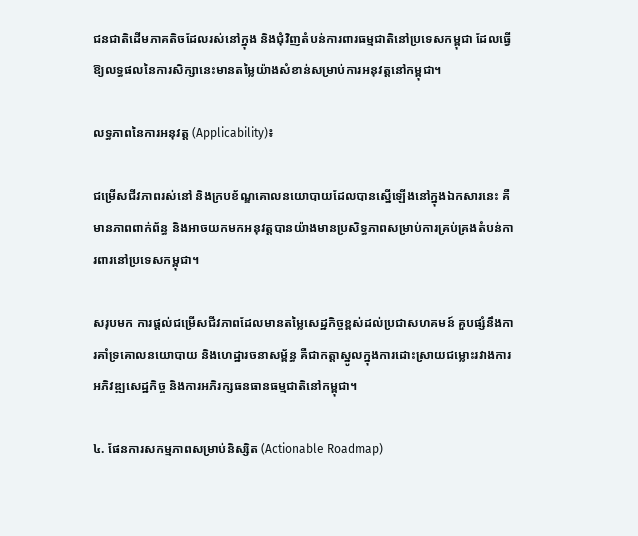ជនជាតិដើមភាគតិចដែលរស់នៅក្នុង និងជុំវិញតំបន់ការពារធម្មជាតិនៅប្រទេសកម្ពុជា ដែលធ្វើឱ្យលទ្ធផលនៃការសិក្សានេះមានតម្លៃយ៉ាងសំខាន់សម្រាប់ការអនុវត្តនៅកម្ពុជា។

លទ្ធភាពនៃការអនុវត្ត (Applicability)៖

ជម្រើសជីវភាពរស់នៅ និងក្របខ័ណ្ឌគោលនយោបាយដែលបានស្នើឡើងនៅក្នុងឯកសារនេះ គឺមានភាពពាក់ព័ន្ធ និងអាចយកមកអនុវត្តបានយ៉ាងមានប្រសិទ្ធភាពសម្រាប់ការគ្រប់គ្រងតំបន់ការពារនៅប្រទេសកម្ពុជា។

សរុបមក ការផ្តល់ជម្រើសជីវភាពដែលមានតម្លៃសេដ្ឋកិច្ចខ្ពស់ដល់ប្រជាសហគមន៍ គួបផ្សំនឹងការគាំទ្រគោលនយោបាយ និងហេដ្ឋារចនាសម្ព័ន្ធ គឺជាកត្តាស្នូលក្នុងការដោះស្រាយជម្លោះរវាងការអភិវឌ្ឍសេដ្ឋកិច្ច និងការអភិរក្សធនធានធម្មជាតិនៅកម្ពុជា។

៤. ផែនការសកម្មភាពសម្រាប់និស្សិត (Actionable Roadmap)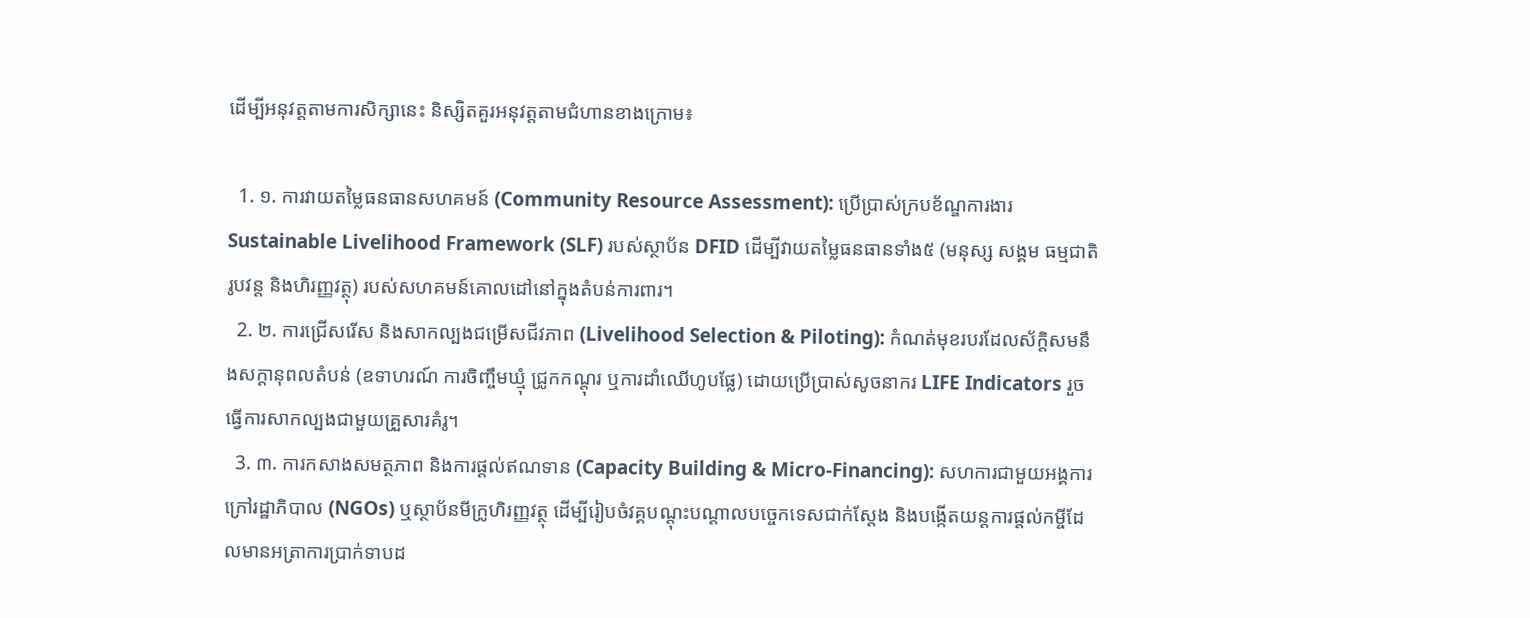ដើម្បីអនុវត្តតាមការសិក្សានេះ និស្សិតគួរអនុវត្តតាមជំហានខាងក្រោម៖

  1. ១. ការវាយតម្លៃធនធានសហគមន៍ (Community Resource Assessment): ប្រើប្រាស់ក្របខ័ណ្ឌការងារ Sustainable Livelihood Framework (SLF) របស់ស្ថាប័ន DFID ដើម្បីវាយតម្លៃធនធានទាំង៥ (មនុស្ស សង្គម ធម្មជាតិ រូបវន្ត និងហិរញ្ញវត្ថុ) របស់សហគមន៍គោលដៅនៅក្នុងតំបន់ការពារ។
  2. ២. ការជ្រើសរើស និងសាកល្បងជម្រើសជីវភាព (Livelihood Selection & Piloting): កំណត់មុខរបរដែលស័ក្តិសមនឹងសក្តានុពលតំបន់ (ឧទាហរណ៍ ការចិញ្ចឹមឃ្មុំ ជ្រូកកណ្តុរ ឬការដាំឈើហូបផ្លែ) ដោយប្រើប្រាស់សូចនាករ LIFE Indicators រួចធ្វើការសាកល្បងជាមួយគ្រួសារគំរូ។
  3. ៣. ការកសាងសមត្ថភាព និងការផ្តល់ឥណទាន (Capacity Building & Micro-Financing): សហការជាមួយអង្គការក្រៅរដ្ឋាភិបាល (NGOs) ឬស្ថាប័នមីក្រូហិរញ្ញវត្ថុ ដើម្បីរៀបចំវគ្គបណ្តុះបណ្តាលបច្ចេកទេសជាក់ស្តែង និងបង្កើតយន្តការផ្តល់កម្ចីដែលមានអត្រាការប្រាក់ទាបដ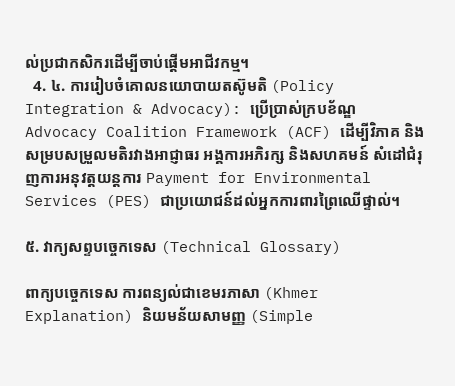ល់ប្រជាកសិករដើម្បីចាប់ផ្តើមអាជីវកម្ម។
  4. ៤. ការរៀបចំគោលនយោបាយតស៊ូមតិ (Policy Integration & Advocacy): ប្រើប្រាស់ក្របខ័ណ្ឌ Advocacy Coalition Framework (ACF) ដើម្បីវិភាគ និងសម្របសម្រួលមតិរវាងអាជ្ញាធរ អង្គការអភិរក្ស និងសហគមន៍ សំដៅជំរុញការអនុវត្តយន្តការ Payment for Environmental Services (PES) ជាប្រយោជន៍ដល់អ្នកការពារព្រៃឈើផ្ទាល់។

៥. វាក្យសព្ទបច្ចេកទេស (Technical Glossary)

ពាក្យបច្ចេកទេស ការពន្យល់ជាខេមរភាសា (Khmer Explanation) និយមន័យសាមញ្ញ (Simple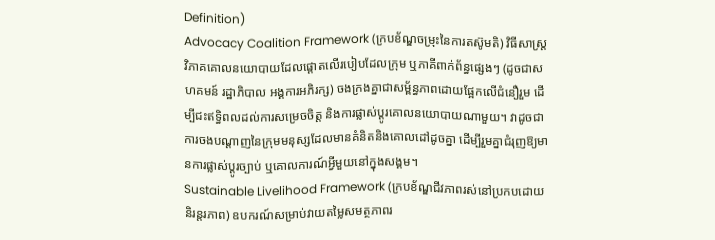Definition)
Advocacy Coalition Framework (ក្របខ័ណ្ឌចម្រុះនៃការតស៊ូមតិ) វិធីសាស្ត្រវិភាគគោលនយោបាយដែលផ្តោតលើរបៀបដែលក្រុម ឬភាគីពាក់ព័ន្ធផ្សេងៗ (ដូចជាសហគមន៍ រដ្ឋាភិបាល អង្គការអភិរក្ស) ចងក្រងគ្នាជាសម្ព័ន្ធភាពដោយផ្អែកលើជំនឿរួម ដើម្បីជះឥទ្ធិពលដល់ការសម្រេចចិត្ត និងការផ្លាស់ប្តូរគោលនយោបាយណាមួយ។ វាដូចជាការចងបណ្តាញនៃក្រុមមនុស្សដែលមានគំនិតនិងគោលដៅដូចគ្នា ដើម្បីរួមគ្នាជំរុញឱ្យមានការផ្លាស់ប្តូរច្បាប់ ឬគោលការណ៍អ្វីមួយនៅក្នុងសង្គម។
Sustainable Livelihood Framework (ក្របខ័ណ្ឌជីវភាពរស់នៅប្រកបដោយនិរន្តរភាព) ឧបករណ៍សម្រាប់វាយតម្លៃសមត្ថភាពរ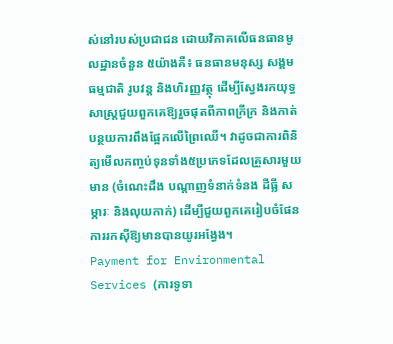ស់នៅរបស់ប្រជាជន ដោយវិភាគលើធនធានមូលដ្ឋានចំនួន ៥យ៉ាងគឺ៖ ធនធានមនុស្ស សង្គម ធម្មជាតិ រូបវន្ត និងហិរញ្ញវត្ថុ ដើម្បីស្វែងរកយុទ្ធសាស្ត្រជួយពួកគេឱ្យរួចផុតពីភាពក្រីក្រ និងកាត់បន្ថយការពឹងផ្អែកលើព្រៃឈើ។ វាដូចជាការពិនិត្យមើលកញ្ចប់ទុនទាំង៥ប្រភេទដែលគ្រួសារមួយមាន (ចំណេះដឹង បណ្តាញទំនាក់ទំនង ដីធ្លី សម្ភារៈ និងលុយកាក់) ដើម្បីជួយពួកគេរៀបចំផែនការរកស៊ីឱ្យមានបានយូរអង្វែង។
Payment for Environmental Services (ការទូទា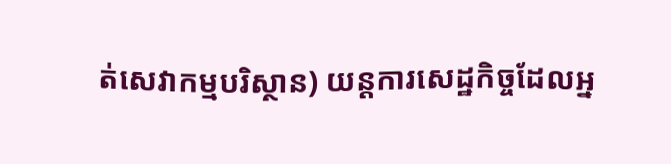ត់សេវាកម្មបរិស្ថាន) យន្តការសេដ្ឋកិច្ចដែលអ្ន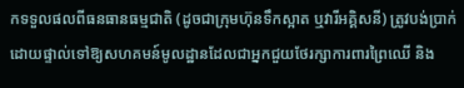កទទួលផលពីធនធានធម្មជាតិ (ដូចជាក្រុមហ៊ុនទឹកស្អាត ឬវារីអគ្គិសនី) ត្រូវបង់ប្រាក់ដោយផ្ទាល់ទៅឱ្យសហគមន៍មូលដ្ឋានដែលជាអ្នកជួយថែរក្សាការពារព្រៃឈើ និង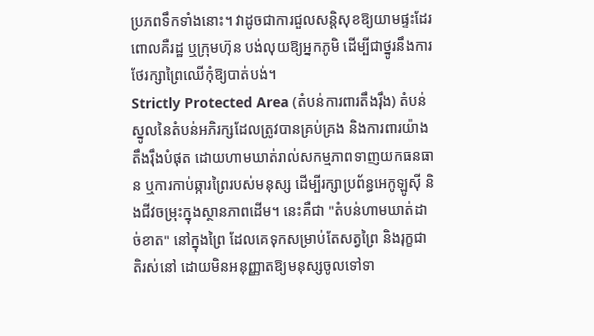ប្រភពទឹកទាំងនោះ។ វាដូចជាការជួលសន្តិសុខឱ្យយាមផ្ទះដែរ ពោលគឺរដ្ឋ ឬក្រុមហ៊ុន បង់លុយឱ្យអ្នកភូមិ ដើម្បីជាថ្នូរនឹងការថែរក្សាព្រៃឈើកុំឱ្យបាត់បង់។
Strictly Protected Area (តំបន់ការពារតឹងរ៉ឹង) តំបន់ស្នូលនៃតំបន់អភិរក្សដែលត្រូវបានគ្រប់គ្រង និងការពារយ៉ាងតឹងរ៉ឹងបំផុត ដោយហាមឃាត់រាល់សកម្មភាពទាញយកធនធាន ឬការកាប់ឆ្ការព្រៃរបស់មនុស្ស ដើម្បីរក្សាប្រព័ន្ធអេកូឡូស៊ី និងជីវចម្រុះក្នុងស្ថានភាពដើម។ នេះគឺជា "តំបន់ហាមឃាត់ដាច់ខាត" នៅក្នុងព្រៃ ដែលគេទុកសម្រាប់តែសត្វព្រៃ និងរុក្ខជាតិរស់នៅ ដោយមិនអនុញ្ញាតឱ្យមនុស្សចូលទៅទា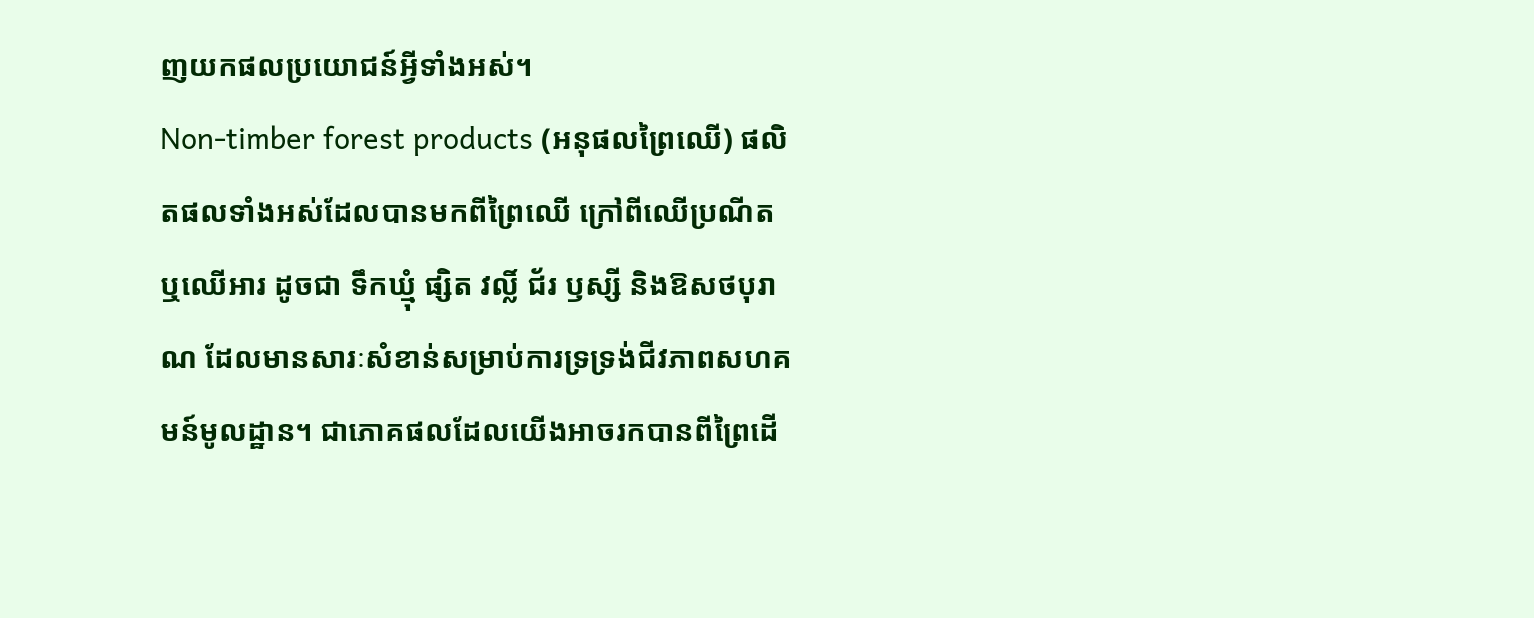ញយកផលប្រយោជន៍អ្វីទាំងអស់។
Non-timber forest products (អនុផលព្រៃឈើ) ផលិតផលទាំងអស់ដែលបានមកពីព្រៃឈើ ក្រៅពីឈើប្រណីតឬឈើអារ ដូចជា ទឹកឃ្មុំ ផ្សិត វល្លិ៍ ជ័រ ឫស្សី និងឱសថបុរាណ ដែលមានសារៈសំខាន់សម្រាប់ការទ្រទ្រង់ជីវភាពសហគមន៍មូលដ្ឋាន។ ជាភោគផលដែលយើងអាចរកបានពីព្រៃដើ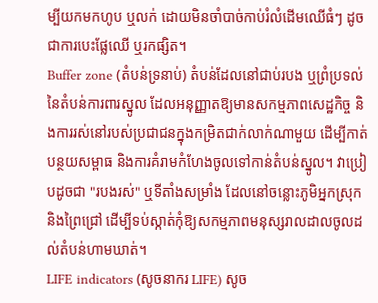ម្បីយកមកហូប ឬលក់ ដោយមិនចាំបាច់កាប់រំលំដើមឈើធំៗ ដូចជាការបេះផ្លែឈើ ឬរកផ្សិត។
Buffer zone (តំបន់ទ្រនាប់) តំបន់ដែលនៅជាប់របង ឬព្រំប្រទល់នៃតំបន់ការពារស្នូល ដែលអនុញ្ញាតឱ្យមានសកម្មភាពសេដ្ឋកិច្ច និងការរស់នៅរបស់ប្រជាជនក្នុងកម្រិតជាក់លាក់ណាមួយ ដើម្បីកាត់បន្ថយសម្ពាធ និងការគំរាមកំហែងចូលទៅកាន់តំបន់ស្នូល។ វាប្រៀបដូចជា "របងរស់" ឬទីតាំងសម្រាំង ដែលនៅចន្លោះភូមិអ្នកស្រុក និងព្រៃជ្រៅ ដើម្បីទប់ស្កាត់កុំឱ្យសកម្មភាពមនុស្សរាលដាលចូលដល់តំបន់ហាមឃាត់។
LIFE indicators (សូចនាករ LIFE) សូច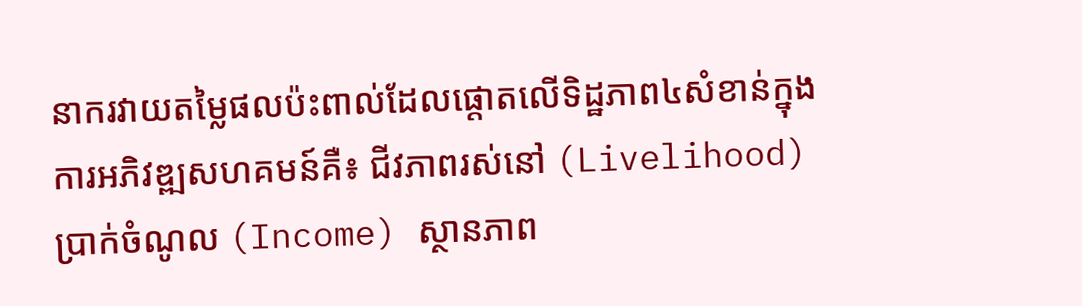នាករវាយតម្លៃផលប៉ះពាល់ដែលផ្តោតលើទិដ្ឋភាព៤សំខាន់ក្នុងការអភិវឌ្ឍសហគមន៍គឺ៖ ជីវភាពរស់នៅ (Livelihood) ប្រាក់ចំណូល (Income) ស្ថានភាព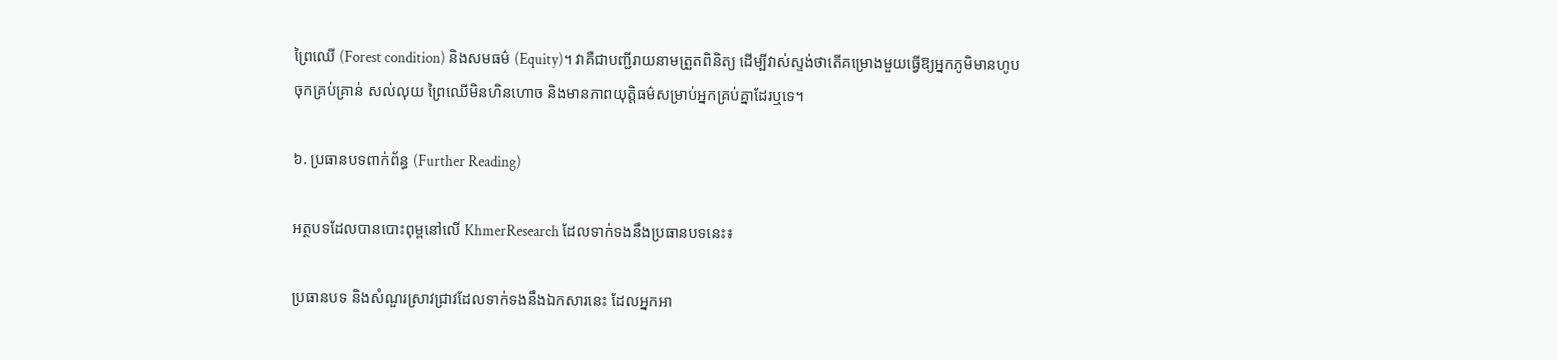ព្រៃឈើ (Forest condition) និងសមធម៌ (Equity)។ វាគឺជាបញ្ជីរាយនាមត្រួតពិនិត្យ ដើម្បីវាស់ស្ទង់ថាតើគម្រោងមួយធ្វើឱ្យអ្នកភូមិមានហូបចុកគ្រប់គ្រាន់ សល់លុយ ព្រៃឈើមិនហិនហោច និងមានភាពយុត្តិធម៌សម្រាប់អ្នកគ្រប់គ្នាដែរឬទេ។

៦. ប្រធានបទពាក់ព័ន្ធ (Further Reading)

អត្ថបទដែលបានបោះពុម្ពនៅលើ KhmerResearch ដែលទាក់ទងនឹងប្រធានបទនេះ៖

ប្រធានបទ និងសំណួរស្រាវជ្រាវដែលទាក់ទងនឹងឯកសារនេះ ដែលអ្នកអា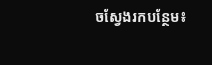ចស្វែងរកបន្ថែម៖